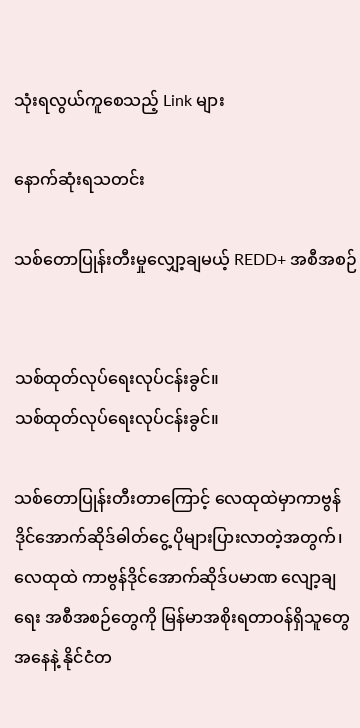သုံးရလွယ်ကူစေသည့် Link များ

နောက်ဆုံးရသတင်း

သစ်တောပြုန်းတီးမှုလျှော့ချမယ့် REDD+ အစီအစဉ်


သစ်ထုတ်လုပ်ရေးလုပ်ငန်းခွင်။
သစ်ထုတ်လုပ်ရေးလုပ်ငန်းခွင်။

သစ်တောပြုန်းတီးတာကြောင့် လေထုထဲမှာကာဗွန်ဒိုင်အောက်ဆိုဒ်ဓါတ်ငွေ့ ပိုများပြားလာတဲ့အတွက်၊ လေထုထဲ ကာဗွန်ဒိုင်အောက်ဆိုဒ်ပမာဏ လျော့ချရေး အစီအစဉ်တွေကို မြန်မာအစိုးရတာဝန်ရှိသူတွေအနေနဲ့ နိုင်ငံတ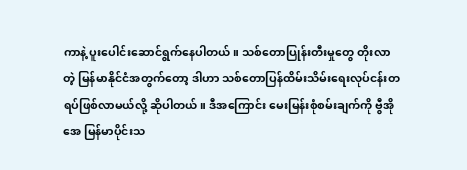ကာနဲ့ ပူးပေါင်းဆောင်ရွက်နေပါတယ်။ သစ်တောပြုန်းတီးမှုတွေ တိုးလာတဲ့ မြန်မာနိုင်ငံအတွက်တော့ ဒါဟာ သစ်တောပြန်ထိမ်းသိမ်းရေးလုပ်ငန်းတရပ်ဖြစ်လာမယ်လို့ ဆိုပါတယ်။ ဒီအကြောင်း မေးမြန်းစုံစမ်းချက်ကို ဗွီအိုအေ မြန်မာပိုင်းသ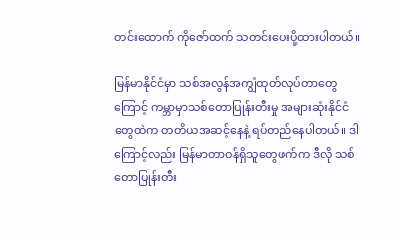တင်းထောက် ကိုဇော်ထက် သတင်းပေးပို့ထားပါတယ်။

မြန်မာနိုင်ငံမှာ သစ်အလွန်အကျွံထုတ်လုပ်တာတွေကြောင့် ကမ္ဘာမှာသစ်တောပြုန်းတီးမှု အများဆုံးနိုင်ငံတွေထဲက တတိယအဆင့်နေနဲ့ ရပ်တည်နေပါတယ်။ ဒါကြောင့်လည်း မြန်မာတာဝန်ရှိသူတွေဖက်က ဒီလို သစ်တောပြုန်းတီး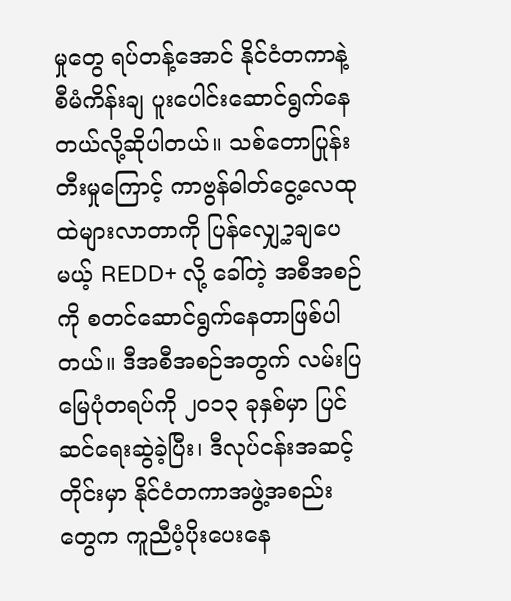မှုတွေ ရပ်တန့်အောင် နိုင်ငံတကာနဲ့ စီမံကိန်းချ ပူးပေါင်းဆောင်ရွက်နေတယ်လို့ဆိုပါတယ်။ သစ်တောပြုန်းတီးမှုကြောင့် ကာဗွန်ဓါတ်ငွေ့လေထုထဲများလာတာကို ပြန်လျှေ့ာ့ချပေမယ့် REDD+ လို့ ခေါ်တဲ့ အစီအစဉ်ကို စတင်ဆောင်ရွက်နေတာဖြစ်ပါတယ်။ ဒီအစီအစဉ်အတွက် လမ်းပြမြေပုံတရပ်ကို ၂၀၁၃ ခုနှစ်မှာ ပြင်ဆင်ရေးဆွဲခဲ့ပြီး၊ ဒီလုပ်ငန်းအဆင့်တိုင်းမှာ နိုင်ငံတကာအဖွဲ့အစည်းတွေက ကူညီပံ့ပိုးပေးနေ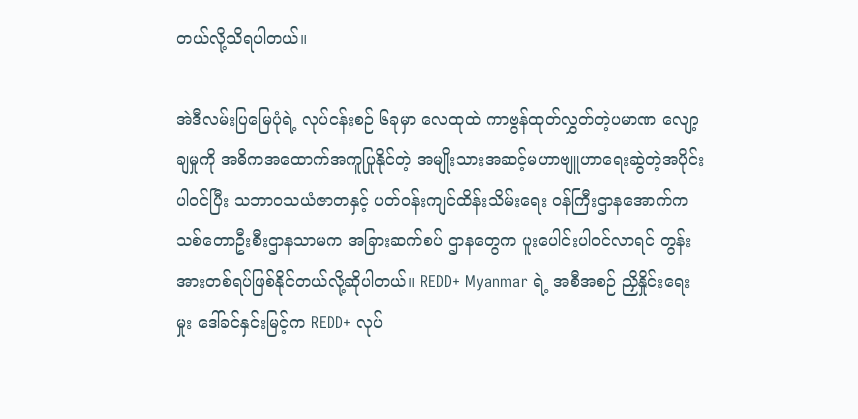တယ်လို့သိရပါတယ်။

အဲဒီလမ်းပြမြေပုံရဲ့ လုပ်ငန်းစဉ် ၆ခုမှာ လေထုထဲ ကာဗွန်ထုတ်လွှတ်တဲ့ပမာဏ လျော့ချမှုကို အဓိကအထောက်အကူပြုနိုင်တဲ့ အမျိုးသားအဆင့်မဟာဗျူဟာရေးဆွဲတဲ့အပိုင်း ပါဝင်ပြီး သဘာဝသယံဇာတနှင့် ပတ်ဝန်းကျင်ထိန်းသိမ်းရေး ဝန်ကြီးဌာနအောက်က သစ်တောဦးစီးဌာနသာမက အခြားဆက်စပ် ဌာနတွေက ပူးပေါင်းပါဝင်လာရင် တွန်းအားတစ်ရပ်ဖြစ်နိုင်တယ်လို့ဆိုပါတယ်။ REDD+ Myanmar ရဲ့ အစီအစဉ် ညှိနှိုင်းရေးမှုး ဒေါ်ခင်နှင်းမြင့်က REDD+ လုပ်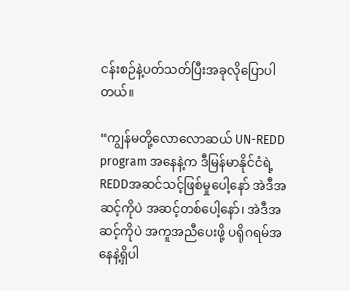ငန်းစဉ်နဲ့ပတ်သတ်ပြီးအခုလိုပြောပါတယ်။

“ကျွန်မတို့လောလောဆယ် UN-REDD program အနေနဲ့က ဒီမြန်မာနိုင်ငံရဲ့ REDDအဆင်သင့်ဖြစ်မှုပေါ့နော် အဲဒီအဆင့်ကိုပဲ အဆင့်တစ်ပေါ့နော်၊ အဲဒီအဆင့်ကိုပဲ အကူအညီပေးဖို့ ပရိုဂရမ်အနေနဲ့ရှိပါ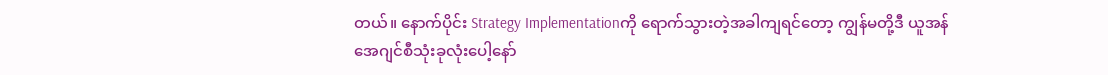တယ်။ နောက်ပိုင်း Strategy Implementationကို ရောက်သွားတဲ့အခါကျရင်တော့ ကျွန်မတို့ဒီ ယူအန် အေဂျင်စီသုံးခုလုံးပေါ့နော်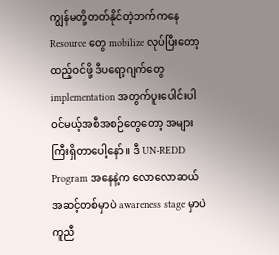ကျွန်မတို့တတ်နိုင်တဲ့ဘက်ကနေ Resource တွေ mobilize လုပ်ပြီးတော့ ထည့်ဝင်ဖို့ ဒီပရော့ဂျက်တွေ implementation အတွက်ပူးပေါင်းပါဝင်မယ့်အစီအစဉ်တွေတော့ အများကြီးရှိတာပေါ့နော်။ ဒီ UN-REDD Program အနေနဲ့က လောလောဆယ်အဆင့်တစ်မှာပဲ awareness stage မှာပဲကူညီ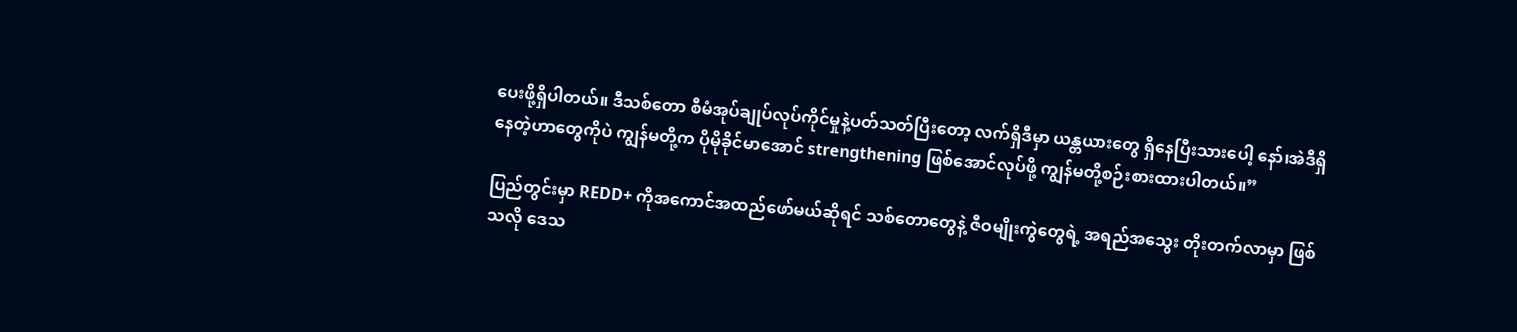ပေးဖို့ရှိပါတယ်။ ဒီသစ်တော စီမံအုပ်ချုပ်လုပ်ကိုင်မှုနဲ့ပတ်သတ်ပြီးတော့ လက်ရှိဒီမှာ ယန္တယားတွေ ရှိနေပြီးသားပေါ့ နော်၊အဲဒီရှိနေတဲ့ဟာတွေကိုပဲ ကျွန်မတို့က ပိုမိုခိုင်မာအောင် strengthening ဖြစ်အောင်လုပ်ဖို့ ကျွန်မတို့စဉ်းစားထားပါတယ်။”

ပြည်တွင်းမှာ REDD+ ကိုအကောင်အထည်ဖော်မယ်ဆိုရင် သစ်တောတွေနဲ့ ဇီဝမျိုးကွဲတွေရဲ့ အရည်အသွေး တိုးတက်လာမှာ ဖြစ်သလို ဒေသ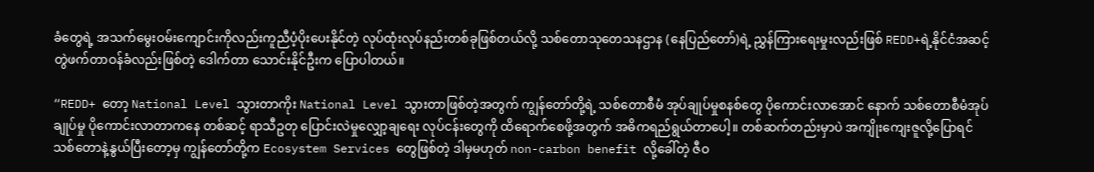ခံတွေရဲ့ အသက်မွေးဝမ်းကျောင်းကိုလည်းကူညီပံ့ပိုးပေးနိုင်တဲ့ လုပ်ထုံးလုပ်နည်းတစ်ခုဖြစ်တယ်လို့ သစ်တောသုတေသနဌာန (နေပြည်တော်)ရဲ့ ညွှန်ကြားရေးမှုးလည်းဖြစ် REDD+ရဲ့နိုင်ငံအဆင့် တွဲဖက်တာဝန်ခံလည်းဖြစ်တဲ့ ဒေါက်တာ သောင်းနိုင်ဦးက ပြောပါတယ်။

“REDD+ တော့ National Level သွားတာကိုး National Level သွားတာဖြစ်တဲ့အတွက် ကျွန်တော်တို့ရဲ့ သစ်တောစီမံ အုပ်ချုပ်မှုစနစ်တွေ ပိုကောင်းလာအောင် နောက် သစ်တောစီမံအုပ်ချုပ်မှု ပိုကောင်းလာတာကနေ တစ်ဆင့် ရာသီဥတု ပြောင်းလဲမှုလျှော့ချရေး လုပ်ငန်းတွေကို ထိရောက်စေဖို့အတွက် အဓိကရည်ရွယ်တာပေါ့။ တစ်ဆက်တည်းမှာပဲ အကျိုးကျေးဇူလို့ပြောရင် သစ်တောနဲ့နွယ်ပြီးတော့မှ ကျွန်တော်တို့က Ecosystem Services တွေဖြစ်တဲ့ ဒါမှမဟုတ် non-carbon benefit လို့ခေါ်တဲ့ ဇီဝ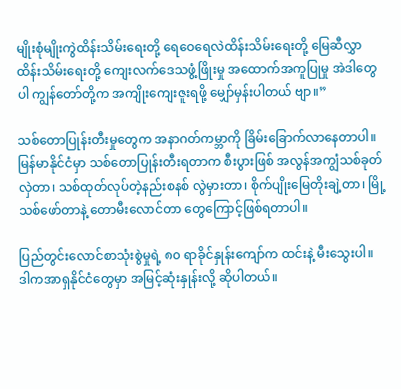မျိုးစုံမျိုးကွဲထိန်းသိမ်းရေးတို့ ရေဝေရေလဲထိန်းသိမ်းရေးတို့ မြေဆီလွှာထိန်းသိမ်းရေးတို့ ကျေးလက်ဒေသဖွံ့ဖြိုးမှု အထောက်အကူပြုမှု အဲဒါတွေပါ ကျွန်တော်တို့က အကျိုးကျေးဇူးရဖို့ မျှော်မှန်းပါတယ် ဗျာ။”

သစ်တောပြုန်းတီးမှုတွေက အနာဂတ်ကမ္ဘာကို ခြိမ်းခြောက်လာနေတာပါ။ မြန်မာနိုင်ငံမှာ သစ်တောပြုန်းတီးရတာက စီးပွားဖြစ် အလွန်အကျွံသစ်ခုတ်လှဲတာ၊ သစ်ထုတ်လုပ်တဲ့နည်းစနစ် လွဲမှားတာ၊ စိုက်ပျိုးမြေတိုးချဲ့တာ၊ မြို့သစ်ဖော်တာနဲ့ တောမီးလောင်တာ တွေကြောင့်ဖြစ်ရတာပါ။

ပြည်တွင်းလောင်စာသုံးစွဲမှုရဲ့ ၈၀ ရာခိုင်နှုန်းကျော်က ထင်းနဲ့ မီးသွေးပါ။ ဒါကအာရှနိုင်ငံတွေမှာ အမြင့်ဆုံးနှုန်းလို့ ဆိုပါတယ်။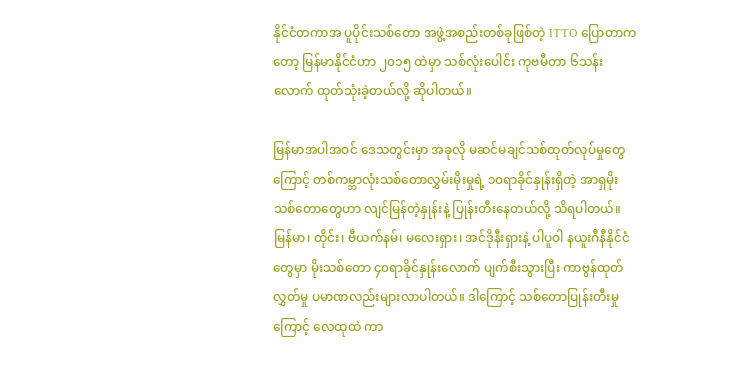နိုင်ငံတကာအ ပူပိုင်းသစ်တော အဖွဲ့အစည်းတစ်ခုဖြစ်တဲ့ ITTO ပြောတာကတော့ မြန်မာနိုင်ငံဟာ ၂၀၁၅ ထဲမှာ သစ်လုံးပေါင်း ကုဗမီတာ ၆သန်းလောက် ထုတ်သုံးခဲ့တယ်လို့ ဆိုပါတယ်။

မြန်မာအပါအဝင် ဒေသတွင်းမှာ အခုလို မဆင်မချင်သစ်ထုတ်လုပ်မှုတွေကြောင့် တစ်ကမ္ဘာလုံးသစ်တောလွှမ်းမိုးမှုရဲ့ ၁၀ရာခိုင်နှုန်းရှိတဲ့ အာရှမိုးသစ်တောတွေဟာ လျင်မြန်တဲ့နှုန်းနဲ့ ပြုန်းတီးနေတယ်လို့ သိရပါတယ်။ မြန်မာ၊ ထိုင်း၊ ဗီယက်နမ်၊ မလေးရှား၊ အင်ဒိုနီးရှားနဲ့ ပါပူဝါ နယူးဂီနီနိုင်ငံတွေမှာ မိုးသစ်တော ၄၀ရာခိုင်နှုန်းလောက် ပျက်စီးသွားပြီး ကာဗွန်ထုတ်လွှတ်မှု ပမာဏလည်းများလာပါတယ်။ ဒါကြောင့် သစ်တောပြုန်းတီးမှုကြောင့် လေထုထဲ ကာ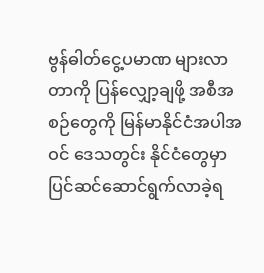ဗွန်ဓါတ်ငွေ့ပမာဏ များလာတာကို ပြန်လျှော့ချဖို့ အစီအစဉ်တွေကို မြန်မာနိုင်ငံအပါအဝင် ဒေသတွင်း နိုင်ငံတွေမှာ ပြင်ဆင်ဆောင်ရွက်လာခဲ့ရ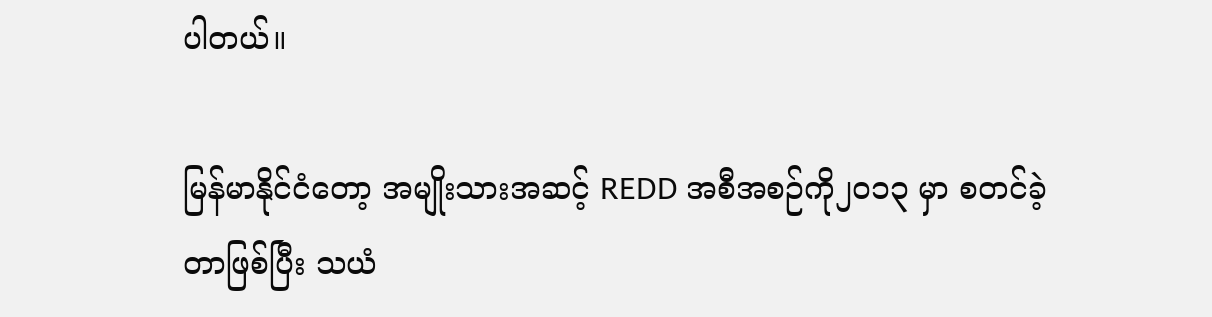ပါတယ်။

မြန်မာနိုင်ငံတော့ အမျိုးသားအဆင့် REDD အစီအစဉ်ကို၂၀၁၃ မှာ စတင်ခဲ့တာဖြစ်ပြီး သယံ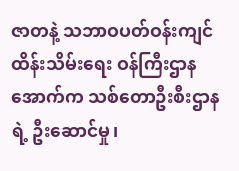ဇာတနဲ့ သဘာဝပတ်ဝန်းကျင် ထိန်းသိမ်းရေး ဝန်ကြီးဌာနအောက်က သစ်တောဦးစီးဌာနရဲ့ ဦးဆောင်မှု၊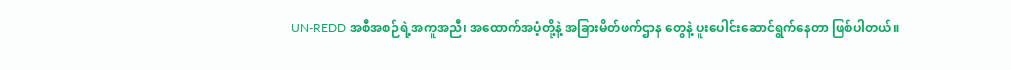UN-REDD အစီအစဉ်ရဲ့အကူအညီ၊ အထောက်အပံ့တို့နဲ့ အခြားမိတ်ဖက်ဌာန တွေနဲ့ ပူးပေါင်းဆောင်ရွက်နေတာ ဖြစ်ပါတယ်။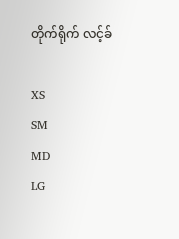တိုက်ရိုက် လင့်ခ်

XS
SM
MD
LG